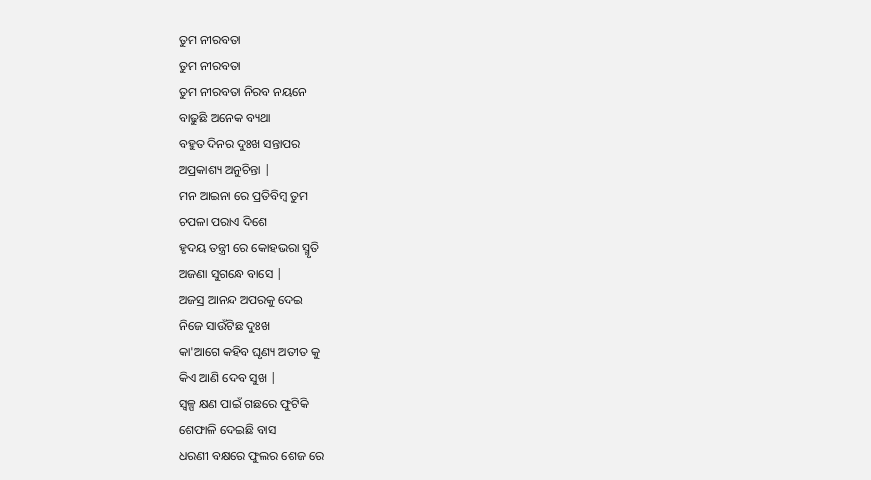ତୁମ ନୀରବତା
ତୁମ ନୀରବତା
ତୁମ ନୀରବତା ନିରବ ନୟନେ
ବାଢୁଛି ଅନେକ ବ୍ୟଥା
ବହୁତ ଦିନର ଦୁଃଖ ସନ୍ତାପର
ଅପ୍ରକାଶ୍ୟ ଅନୁଚିନ୍ତା |
ମନ ଆଇନା ରେ ପ୍ରତିବିମ୍ବ ତୁମ
ଚପଳା ପରାଏ ଦିଶେ
ହୃଦୟ ତନ୍ତ୍ରୀ ରେ କୋହଭରା ସ୍ମୃତି
ଅଜଣା ସୁଗନ୍ଧେ ବାସେ |
ଅଜସ୍ର ଆନନ୍ଦ ଅପରକୁ ଦେଇ
ନିଜେ ସାଉଁଟିଛ ଦୁଃଖ
କା'ଆଗେ କହିବ ଘୃଣ୍ୟ ଅତୀତ କୁ
କିଏ ଆଣି ଦେବ ସୁଖ |
ସ୍ୱଳ୍ପ କ୍ଷଣ ପାଇଁ ଗଛରେ ଫୁଟିକି
ଶେଫାଳି ଦେଇଛି ବାସ
ଧରଣୀ ବକ୍ଷରେ ଫୁଲର ଶେଜ ରେ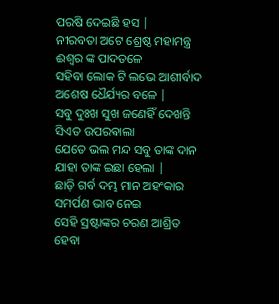ପରଷି ଦେଇଛି ହସ |
ନୀରବତା ଅଟେ ଶ୍ରେଷ୍ଠ ମହାମନ୍ତ୍ର
ଈଶ୍ୱର ଙ୍କ ପାଦତଳେ
ସହିବା ଲୋକ ଟି ଲଭେ ଆଶୀର୍ବାଦ
ଅଶେଷ ଧୈର୍ଯ୍ୟର ବଳେ |
ସବୁ ଦୁଃଖ ସୁଖ ଜଣେହିଁ ଦେଖନ୍ତି
ସିଏତ ଉପରଵାଲା
ଯେତେ ଭଲ ମନ୍ଦ ସବୁ ତାଙ୍କ ଦାନ
ଯାହା ତାଙ୍କ ଇଛା ହେଲା |
ଛାଡ଼ି ଗର୍ବ ଦମ୍ଭ ମାନ ଅହଂକାର
ସମର୍ପଣ ଭାବ ନେଇ
ସେହି ସ୍ରଷ୍ଟାଙ୍କର ଚରଣ ଆଶ୍ରିତ
ହେବା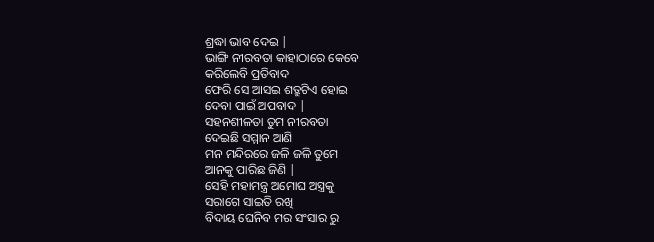ଶ୍ରଦ୍ଧା ଭାବ ଦେଇ |
ଭାଙ୍ଗି ନୀରବତା କାହାଠାରେ କେବେ
କରିଲେବି ପ୍ରତିବାଦ
ଫେରି ସେ ଆସଇ ଶତ୍ରୁଟିଏ ହୋଇ
ଦେବା ପାଇଁ ଅପବାଦ |
ସହନଶୀଳତା ତୁମ ନୀରବତା
ଦେଇଛି ସମ୍ମାନ ଆଣି
ମନ ମନ୍ଦିରରେ ଜଳି ଜଳି ତୁମେ
ଆନକୁ ପାରିଛ ଜିଣି |
ସେହି ମହାମନ୍ତ୍ର ଅମୋଘ ଅସ୍ତ୍ରକୁ
ସରାଗେ ସାଇତି ରଖି
ବିଦାୟ ଘେନିବ ମର ସଂସାର ରୁ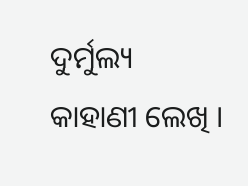ଦୁର୍ମୁଲ୍ୟ କାହାଣୀ ଲେଖି ।